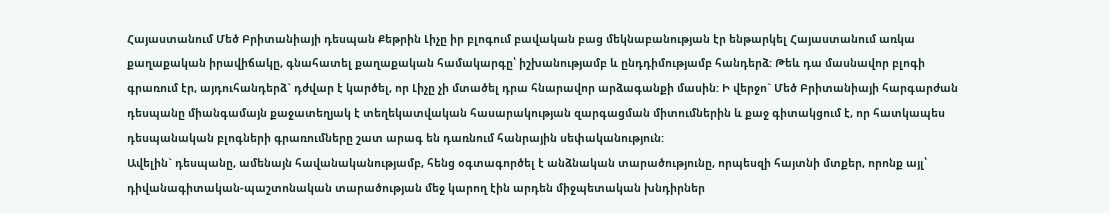Հայաստանում Մեծ Բրիտանիայի դեսպան Քեթրին Լիչը իր բլոգում բավական բաց մեկնաբանության էր ենթարկել Հայաստանում առկա քաղաքական իրավիճակը, գնահատել քաղաքական համակարգը՝ իշխանությամբ և ընդդիմությամբ հանդերձ: Թեև դա մասնավոր բլոգի գրառում էր, այդուհանդերձ` դժվար է կարծել, որ Լիչը չի մտածել դրա հնարավոր արձագանքի մասին: Ի վերջո` Մեծ Բրիտանիայի հարգարժան դեսպանը միանգամայն քաջատեղյակ է տեղեկատվական հասարակության զարգացման միտումներին և քաջ գիտակցում է, որ հատկապես դեսպանական բլոգների գրառումները շատ արագ են դառնում հանրային սեփականություն:
Ավելին` դեսպանը, ամենայն հավանականությամբ, հենց օգտագործել է անձնական տարածությունը, որպեսզի հայտնի մտքեր, որոնք այլ՝ դիվանագիտական-պաշտոնական տարածության մեջ կարող էին արդեն միջպետական խնդիրներ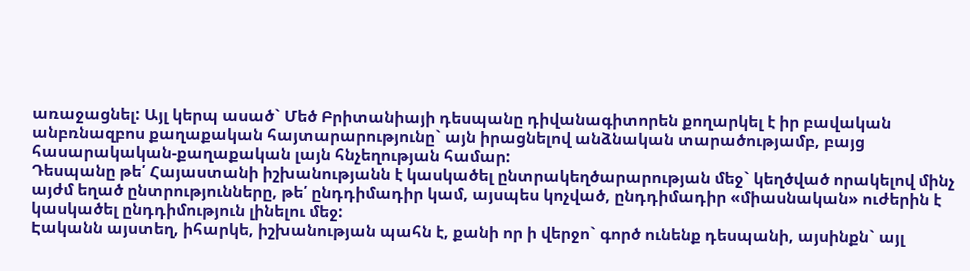առաջացնել: Այլ կերպ ասած` Մեծ Բրիտանիայի դեսպանը դիվանագիտորեն քողարկել է իր բավական անբռնազբոս քաղաքական հայտարարությունը` այն իրացնելով անձնական տարածությամբ, բայց հասարակական-քաղաքական լայն հնչեղության համար:
Դեսպանը թե՛ Հայաստանի իշխանությանն է կասկածել ընտրակեղծարարության մեջ` կեղծված որակելով մինչ այժմ եղած ընտրությունները, թե՛ ընդդիմադիր կամ, այսպես կոչված, ընդդիմադիր «միասնական» ուժերին է կասկածել ընդդիմություն լինելու մեջ:
Էականն այստեղ, իհարկե, իշխանության պահն է, քանի որ ի վերջո` գործ ունենք դեսպանի, այսինքն` այլ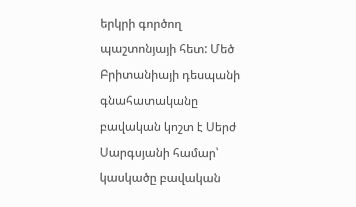երկրի գործող պաշտոնյայի հետ: Մեծ Բրիտանիայի դեսպանի գնահատականը բավական կոշտ է Սերժ Սարգսյանի համար՝ կասկածը բավական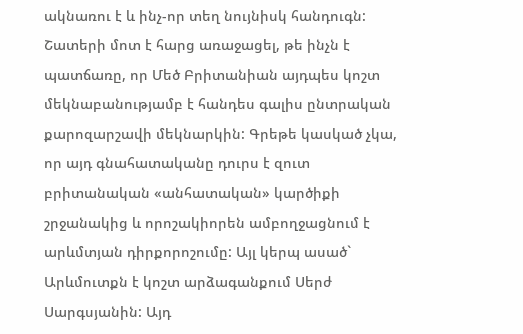ակնառու է և ինչ-որ տեղ նույնիսկ հանդուգն:
Շատերի մոտ է հարց առաջացել, թե ինչն է պատճառը, որ Մեծ Բրիտանիան այդպես կոշտ մեկնաբանությամբ է հանդես գալիս ընտրական քարոզարշավի մեկնարկին: Գրեթե կասկած չկա, որ այդ գնահատականը դուրս է զուտ բրիտանական «անհատական» կարծիքի շրջանակից և որոշակիորեն ամբողջացնում է արևմտյան դիրքորոշումը: Այլ կերպ ասած` Արևմուտքն է կոշտ արձագանքում Սերժ Սարգսյանին: Այդ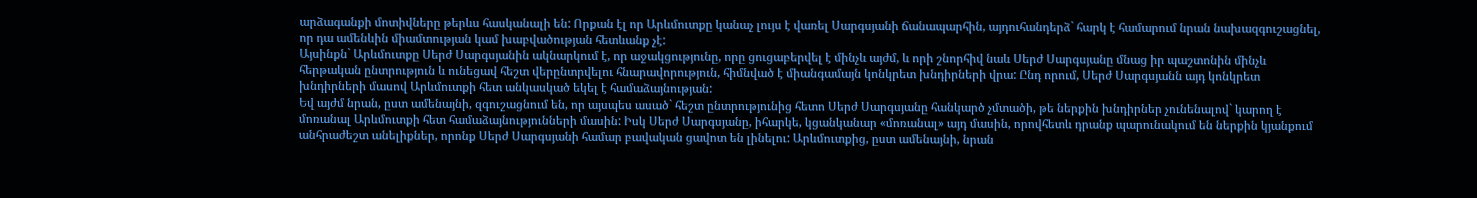արձագանքի մոտիվները թերևս հասկանալի են: Որքան էլ որ Արևմուտքը կանաչ լույս է վառել Սարգսյանի ճանապարհին, այդուհանդերձ` հարկ է համարում նրան նախազգուշացնել, որ դա ամենևին միամտության կամ խաբվածության հետևանք չէ:
Այսինքն` Արևմուտքը Սերժ Սարգսյանին ակնարկում է, որ աջակցությունը, որը ցուցաբերվել է մինչև այժմ, և որի շնորհիվ նաև Սերժ Սարգսյանը մնաց իր պաշտոնին մինչև հերթական ընտրություն և ունեցավ հեշտ վերընտրվելու հնարավորություն, հիմնված է միանգամայն կոնկրետ խնդիրների վրա: Ընդ որում, Սերժ Սարգսյանն այդ կոնկրետ խնդիրների մասով Արևմուտքի հետ անկասկած եկել է համաձայնության:
Եվ այժմ նրան, ըստ ամենայնի, զգուշացնում են, որ այսպես ասած` հեշտ ընտրությունից հետո Սերժ Սարգսյանը հանկարծ չմտածի, թե ներքին խնդիրներ չունենալով` կարող է մոռանալ Արևմուտքի հետ համաձայնությունների մասին: Իսկ Սերժ Սարգսյանը, իհարկե, կցանկանար «մոռանալ» այդ մասին, որովհետև դրանք պարունակում են ներքին կյանքում անհրաժեշտ անելիքներ, որոնք Սերժ Սարգսյանի համար բավական ցավոտ են լինելու: Արևմուտքից, ըստ ամենայնի, նրան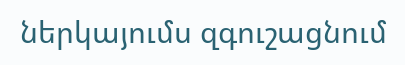ներկայումս զգուշացնում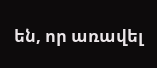են, որ առավել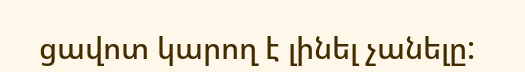ցավոտ կարող է լինել չանելը: